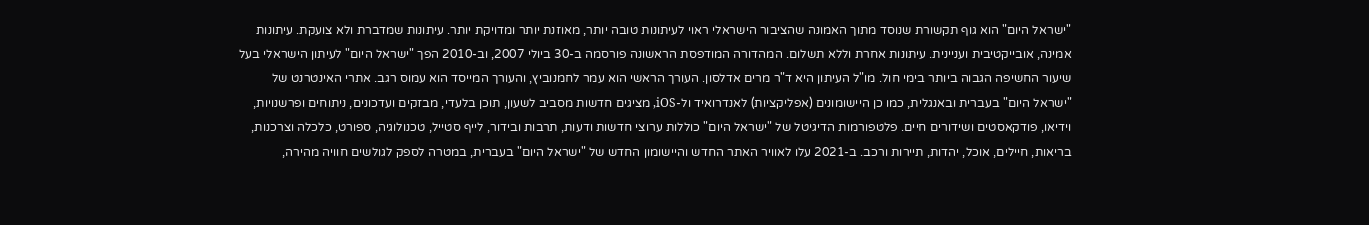"ישראל היום" הוא גוף תקשורת שנוסד מתוך האמונה שהציבור הישראלי ראוי לעיתונות טובה יותר, מאוזנת יותר ומדויקת יותר. עיתונות שמדברת ולא צועקת. עיתונות אמינה, אובייקטיבית ועניינית. עיתונות אחרת וללא תשלום. המהדורה המודפסת הראשונה פורסמה ב-30 ביולי 2007, וב-2010 הפך "ישראל היום" לעיתון הישראלי בעל שיעור החשיפה הגבוה ביותר בימי חול. מו"ל העיתון היא ד"ר מרים אדלסון. העורך הראשי הוא עמר לחמנוביץ, והעורך המייסד הוא עמוס רגב. אתרי האינטרנט של "ישראל היום" בעברית ובאנגלית, כמו כן היישומונים (אפליקציות) לאנדרואיד ול-iOS, מציגים חדשות מסביב לשעון, תוכן בלעדי, מבזקים ועדכונים, ניתוחים ופרשנויות, וידיאו, פודקאסטים ושידורים חיים. פלטפורמות הדיגיטל של "ישראל היום" כוללות ערוצי חדשות ודעות, תרבות ובידור, לייף סטייל, טכנולוגיה, ספורט, כלכלה וצרכנות, בריאות, חיילים, אוכל, יהדות, תיירות ורכב. ב-2021 עלו לאוויר האתר החדש והיישומון החדש של "ישראל היום" בעברית, במטרה לספק לגולשים חוויה מהירה,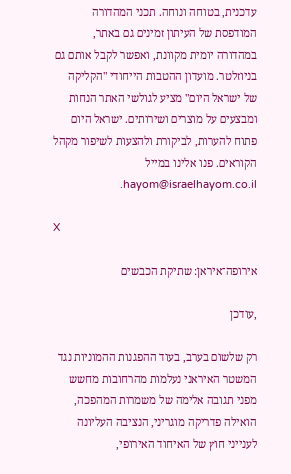עדכנית, בטוחה ונוחה. תכני המהדורה המודפסת של העיתון זמינים גם באתר, במהדורה יומית מקוונת, ואפשר לקבל אותם גם בניוזלטר. מועדון ההטבות הייחודי "הקליקה של ישראל היום" מציע לגולשי האתר הנחות ומבצעים על מוצרים ושירותים. ישראל היום פתוח להערות, לביקורת ולהצעות לשיפור מקהל הקוראים. פנו אלינו במייל hayom@israelhayom.co.il.

X

אירופה־איראן: שתיקת הכבשים

,עודכן

רק שלשום בערב, בעוד ההפגנות ההמוניות נגד המשטר האיראני נעלמות מהרחובות מחשש מפני תגובה אלימה של משמרות המהפכה, הואילה פדריקה מוגריני, הנציבה העליונה לענייני חוץ של האיחוד האירופי,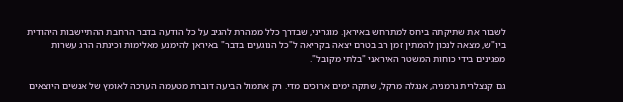לשבור את שתיקתה ביחס למתרחש באיראן. מוגריני, שבדרך כלל ממהרת להגיב על כל הודעה בדבר הרחבת ההתיישבות היהודית ביו"ש, מצאה לנכון להמתין זמן רב בטרם יצאה בקריאה ל"כל הנוגעים בדבר" באיראן להימנע מאלימות וכינתה הרג עשרות מפגינים בידי כוחות המשטר האיראני "בלתי מקובל".

גם קנצלרית גרמניה, אנגלה מרקל, שתקה ימים ארוכים מדי. רק אתמול הביעה דוברת מטעמה הערכה לאומץ של אנשים היוצאים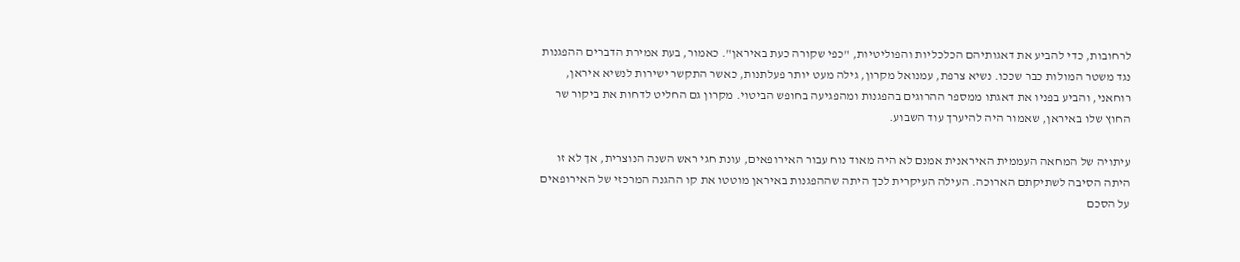לרחובות, כדי להביע את דאגותיהם הכלכליות והפוליטיות, "כפי שקורה כעת באיראן". כאמור, בעת אמירת הדברים ההפגנות נגד משטר המולות כבר שככו. נשיא צרפת, עמנואל מקרון, גילה מעט יותר פעלתנות, כאשר התקשר ישירות לנשיא איראן, רוחאני, והביע בפניו את דאגתו ממספר ההרוגים בהפגנות ומהפגיעה בחופש הביטוי. מקרון גם החליט לדחות את ביקור שר החוץ שלו באיראן, שאמור היה להיערך עוד השבוע.

עיתויה של המחאה העממית האיראנית אמנם לא היה מאוד נוח עבור האירופאים, עונת חגי ראש השנה הנוצרית, אך לא זו היתה הסיבה לשתיקתם הארוכה. העילה העיקרית לכך היתה שההפגנות באיראן מוטטו את קו ההגנה המרכזי של האירופאים על הסכם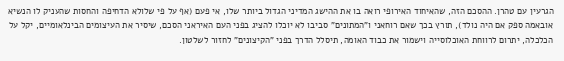הגרעין עם טהרן. ההסכם הזה, שהאיחוד האירופי רואה בו את ההישג המדיני הגדול ביותר שלו, אי פעם (אף על פי שלולא הדחיפה והחסות שהעניק לו הנשיא אובאמה ספק אם היה נולד), תורץ בכך שאם רוחאני ו"המתונים" סביבו לא יוכלו להציג בפני העם האיראני הסכם, שיסיר את העיצומים הבינלאומיים, יקל על הכלכלה, יתרום לרווחת האוכלוסייה וישמור את כבוד האומה, תיסלל הדרך בפני "הקיצונים" לחזור לשלטון.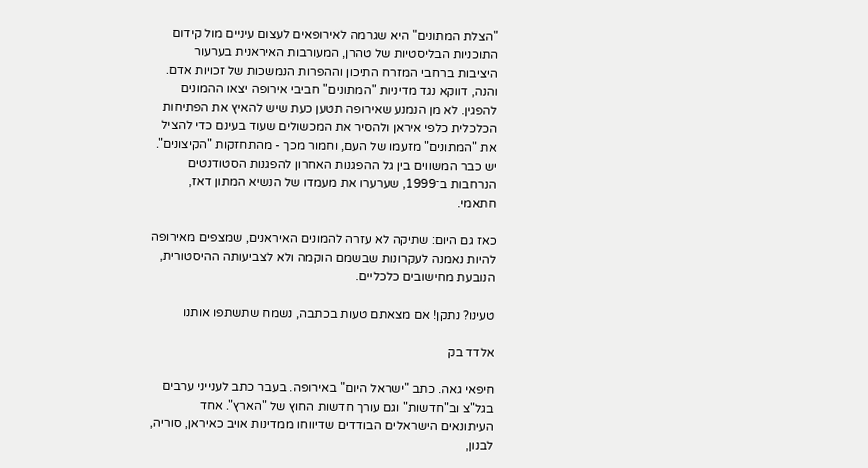"הצלת המתונים" היא שגרמה לאירופאים לעצום עיניים מול קידום התוכניות הבליסטיות של טהרן, המעורבות האיראנית בערעור היציבות ברחבי המזרח התיכון וההפרות הנמשכות של זכויות אדם. והנה, דווקא נגד מדיניות "המתונים" חביבי אירופה יצאו ההמונים להפגין. לא מן הנמנע שאירופה תטען כעת שיש להאיץ את הפתיחות הכלכלית כלפי איראן ולהסיר את המכשולים שעוד בעינם כדי להציל את "המתונים" מזעמו של העם, וחמור מכך - מהתחזקות "הקיצונים". יש כבר המשווים בין גל ההפגנות האחרון להפגנות הסטודנטים הנרחבות ב־1999, שערערו את מעמדו של הנשיא המתון דאז, חתאמי.

כאז גם היום: שתיקה לא עזרה להמונים האיראנים, שמצפים מאירופה להיות נאמנה לעקרונות שבשמם הוקמה ולא לצביעותה ההיסטורית, הנובעת מחישובים כלכליים.

טעינו? נתקן! אם מצאתם טעות בכתבה, נשמח שתשתפו אותנו

אלדד בק

חיפאי גאה. כתב "ישראל היום" באירופה. בעבר כתב לענייני ערבים בגל"צ וב"חדשות" וגם עורך חדשות החוץ של "הארץ". אחד העיתונאים הישראלים הבודדים שדיווחו ממדינות אויב כאיראן, סוריה, לבנון,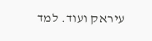עיראק ועוד. למד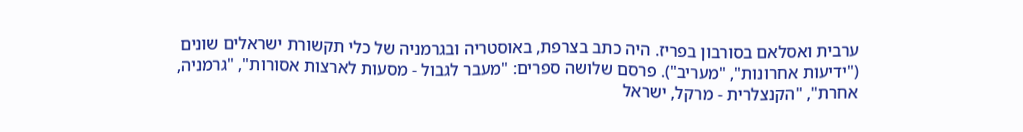ערבית ואסלאם בסורבון בפריז. היה כתב בצרפת, באוסטריה ובגרמניה של כלי תקשורת ישראלים שונים ("ידיעות אחרונות", "מעריב"). פרסם שלושה ספרים: "מעבר לגבול - מסעות לארצות אסורות", "גרמניה, אחרת", "הקנצלרית - מרקל, ישראל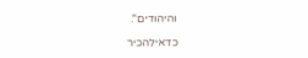והיהודים".

כדאילהכיר